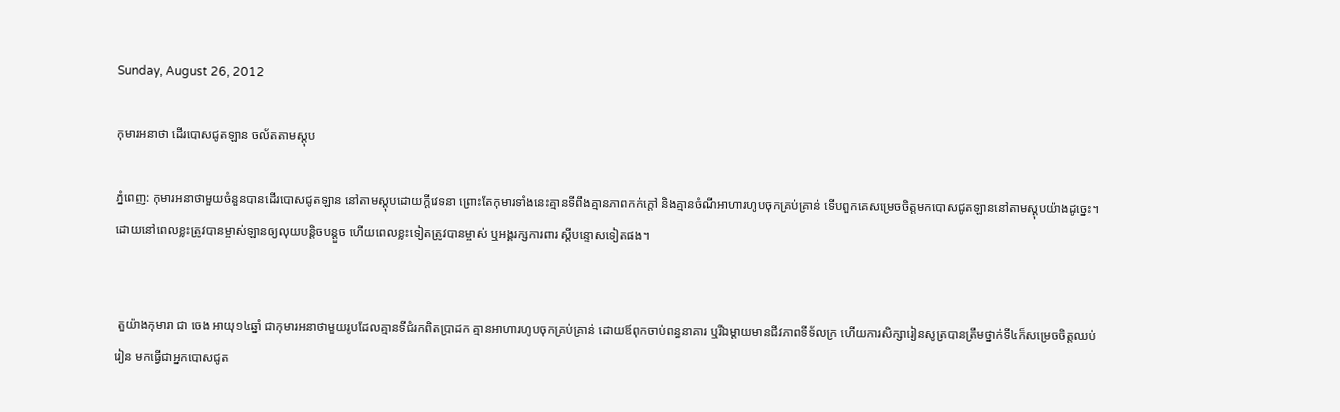Sunday, August 26, 2012

កុមារអនាថា ដើរបោសជូតឡាន ចល័តតាមស្តុប

ភ្នំពេញ: កុមារអនាថាមួយចំនួនបានដើរបោសជូតឡាន នៅតាមស្តុបដោយក្តីវេទនា ព្រោះតែកុមារទាំងនេះគ្មានទីពឹងគ្មានភាពកក់ក្តៅ និងគ្មានចំណីអាហារហូបចុកគ្រប់គ្រាន់ ទើបពួកគេសម្រេចចិត្តមកបោសជូតឡាននៅតាមស្តុបយ៉ាងដូច្នេះ។ ដោយនៅពេលខ្លះត្រូវបានម្ចាស់ឡានឲ្យលុយបន្តិចបន្តួច ហើយពេលខ្លះទៀតត្រូវបានម្ចាស់ ឬអង្គរក្សការពារ ស្តីបន្ទោសទៀតផង។


 តួយ៉ាងកុមារា ជា ចេង អាយុ១៤ឆ្នាំ ជាកុមារអនាថាមួយរូបដែលគ្មានទីជំរកពិតប្រាដក គ្មានអាហារហូបចុកគ្រប់គ្រាន់ ដោយឪពុកចាប់ពន្ធនាគារ ឬរីឯម្តាយមានជីវភាពទីទ័លក្រ ហើយការសិក្សារៀនសូត្របានត្រឹមថ្នាក់ទី៤ក៏សម្រេចចិត្តឈប់រៀន មកធ្វើជាអ្នកបោសជូត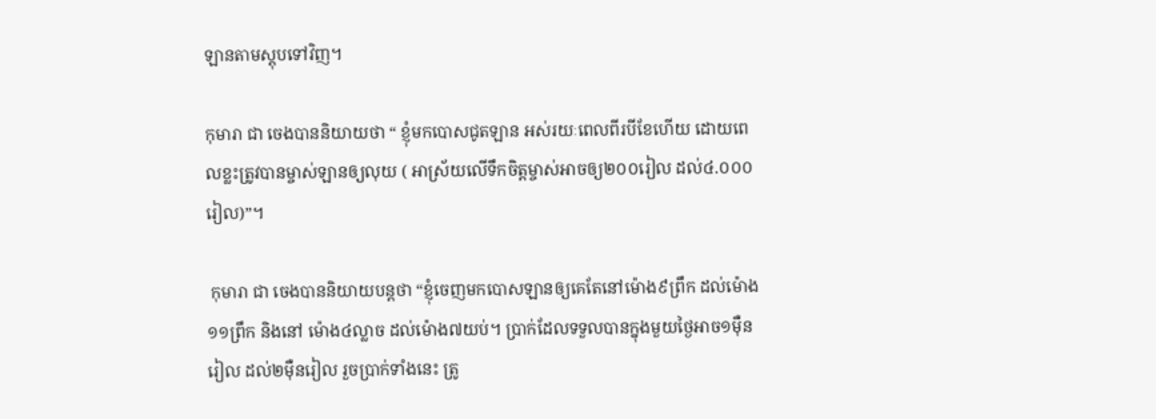ឡានតាមស្តុបទៅវិញ។

កុមារា ជា ចេងបាននិយាយថា “ ខ្ញុំមកបោសជូតឡាន អស់រយៈពេលពីរបីខែហើយ ដោយពេលខ្លះត្រូវបានម្ចាស់ឡានឲ្យលុយ ( អាស្រ័យលើទឹកចិត្តម្ចាស់អាចឲ្យ២០០រៀល ដល់៤.០០០រៀល)”។

 កុមារា ជា ចេងបាននិយាយបន្តថា “ខ្ញុំចេញមកបោសឡានឲ្យគេតែនៅម៉ោង៩ព្រឹក ដល់ម៉ោង១១ព្រឹក និងនៅ ម៉ោង៤ល្លាច ដល់ម៉ោង៧យប់។ ប្រាក់ដែលទទួលបានក្នុងមួយថ្ងៃអាច១ម៉ឺនរៀល ដល់២ម៉ឺនរៀល រួចប្រាក់ទាំងនេះ ត្រូ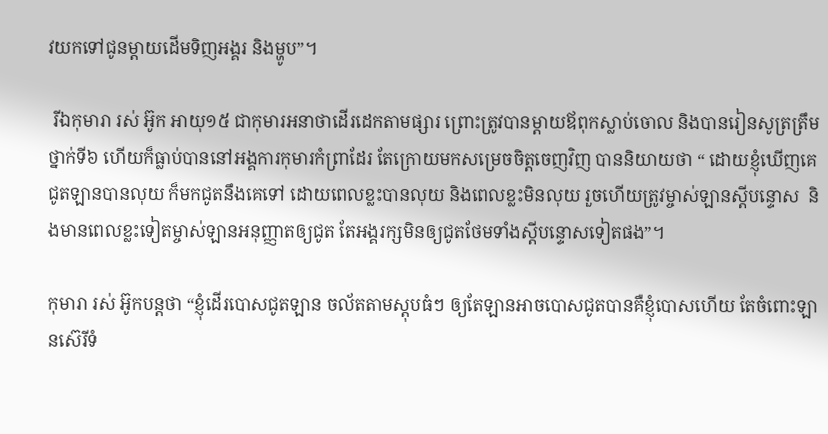វយកទៅជូនម្តាយដើមទិញអង្គរ និងម្ហូប”។

 រីឯកុមារា រស់ អ៊ូក អាយុ១៥ ជាកុមារអនាថាដើរដេកតាមផ្សារ ព្រោះត្រូវបានម្តាយឪពុកស្លាប់ចោល និងបានរៀនសូត្រត្រឹមថ្នាក់ទី៦ ហើយក៏ធ្លាប់បាននៅអង្គការកុមារកំព្រាដែរ តែក្រោយមកសម្រេចចិត្តចេញវិញ បាននិយាយថា “ ដោយខ្ញុំឃើញគេជូតឡានបានលុយ ក៏មកជូតនឹងគេទៅ ដោយពេលខ្លះបានលុយ និងពេលខ្លះមិនលុយ រួចហើយត្រូវម្ចាស់ឡានស្តីបន្ទោស  និងមានពេលខ្លះទៀតម្ចាស់ឡានអនុញ្ញាតឲ្យជូត តែអង្គរក្សមិនឲ្យជូតថែមទាំងស្តីបន្ទោសទៀតផង”។

កុមារា រស់ អ៊ូកបន្តថា “ខ្ញុំដើរបោសជូតឡាន ចល័តតាមស្តុបធំៗ ឲ្យតែឡានអាចបោសជូតបានគឺខ្ញុំបោសហើយ តែចំពោះឡានស៊េរីទំ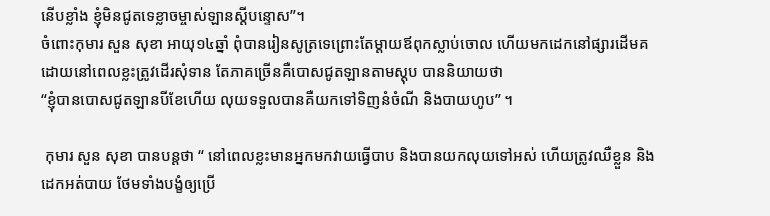នើបខ្លាំង ខ្ញុំមិនជូតទេខ្លាចម្ចាស់ឡានស្តីបន្ទោស”។
ចំពោះកុមារ សួន សុខា អាយុ១៤ឆ្នាំ ពុំបានរៀនសូត្រទេព្រោះតែម្តាយឪពុកស្លាប់ចោល ហើយមកដេកនៅផ្សារដើមគ ដោយនៅពេលខ្លះត្រូវដើរសុំទាន តែភាគច្រើនគឺបោសជូតឡានតាមស្តុប បាននិយាយថា
“ខ្ញុំបានបោសជូតឡានបីខែហើយ លុយទទួលបានគឺយកទៅទិញនំចំណី និងបាយហូប” ។

 កុមារ សួន សុខា បានបន្តថា “ នៅពេលខ្លះមានអ្នកមកវាយធ្វើបាប និងបានយកលុយទៅអស់ ហើយត្រូវឈឺខ្លួន និងដេកអត់បាយ ថែមទាំងបង្ខំឲ្យប្រើ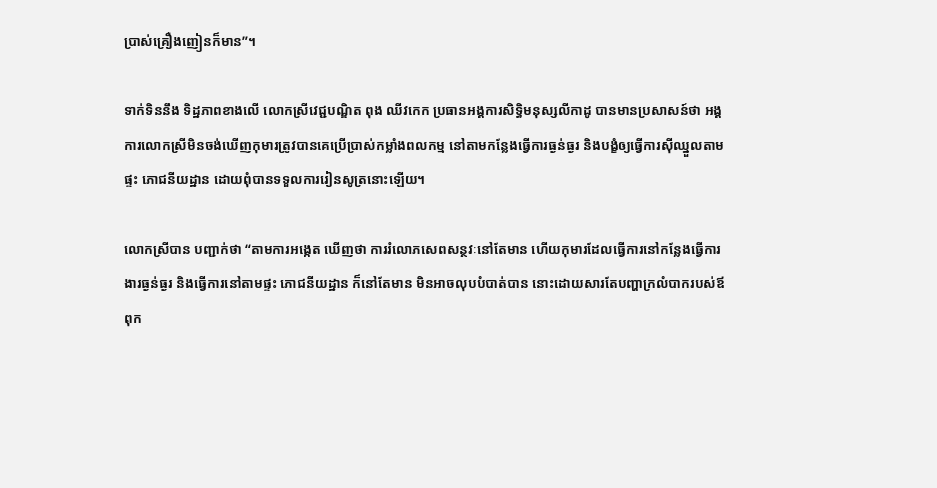ប្រាស់គ្រឿងញៀនក៏មាន”។

ទាក់ទិននឹង ទិដ្ឋភាពខាងលើ លោកស្រីវេជ្ជបណ្ឌិត ពុង ឈីវកេក ប្រធានអង្គការសិទ្ធិមនុស្សលីកាដូ បានមានប្រសាសន៍ថា អង្គការលោកស្រីមិនចង់ឃើញកុមារត្រូវបានគេប្រើប្រាស់កម្លាំងពលកម្ម នៅតាមកន្លែងធ្វើការធ្ងន់ធ្ងរ និងបង្ខំឲ្យធ្វើការស៊ីឈ្នួលតាមផ្ទះ ភោជនីយដ្ឋាន ដោយពុំបានទទួលការរៀនសូត្រនោះឡើយ។

លោកស្រីបាន បញ្ជាក់ថា “តាមការអង្កេត ឃើញថា ការរំលោភសេពសន្ថវៈនៅតែមាន ហើយកុមារដែលធ្វើការនៅកន្លែងធ្វើការងារធ្ងន់ធ្ងរ និងធ្វើការនៅតាមផ្ទះ ភោជនីយដ្ឋាន ក៏នៅតែមាន មិនអាចលុបបំបាត់បាន នោះដោយសារតែបញ្ហាក្រលំបាករបស់ឪពុក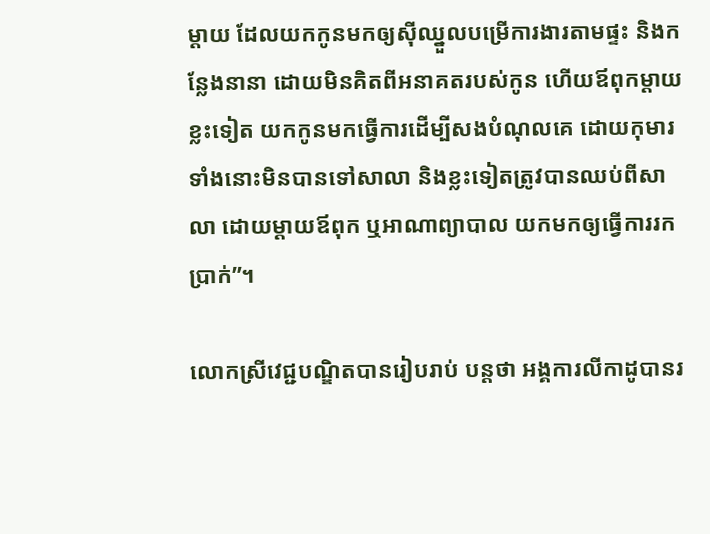ម្ដាយ ដែលយកកូនមកឲ្យស៊ីឈ្នួលបម្រើការងារតាមផ្ទះ និងកន្លែងនានា ដោយមិនគិតពីអនាគតរបស់កូន ហើយឪពុកម្ដាយខ្លះទៀត យកកូនមកធ្វើការដើម្បីសងបំណុលគេ ដោយកុមារទាំងនោះមិនបានទៅសាលា និងខ្លះទៀតត្រូវបានឈប់ពីសាលា ដោយម្ដាយឪពុក ឬអាណាព្យាបាល យកមកឲ្យធ្វើការរកប្រាក់”។

លោកស្រីវេជ្ជបណ្ឌិតបានរៀបរាប់ បន្តថា អង្គការលីកាដូបានរ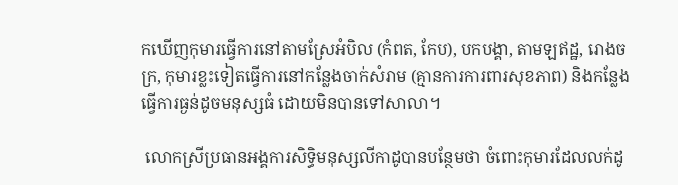កឃើញកុមារធ្វើការនៅតាមស្រែអំបិល (កំពត, កែប), បកបង្គា, តាមឡឥដ្ឋ, រោងចក្រ, កុមារខ្លះទៀតធ្វើការនៅកន្លែងចាក់សំរាម (គ្មានការការពារសុខភាព) និងកន្លែងធ្វើការធ្ងន់ដូចមនុស្សធំ ដោយមិនបានទៅសាលា។

 លោកស្រីប្រធានអង្គការសិទ្ធិមនុស្សលីកាដូបានបន្ថែមថា ចំពោះកុមារដែលលក់ដូ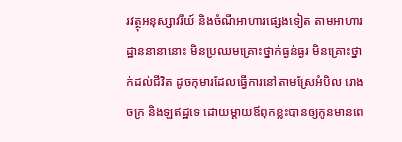រវត្ថុអនុស្សាវរីយ៍ និងចំណីអាហារផ្សេងទៀត តាមអាហារដ្ឋាននានានោះ មិនប្រឈមគ្រោះថ្នាក់ធ្ងន់ធ្ងរ មិនគ្រោះថ្នាក់ដល់ជីវិត ដូចកុមារដែលធ្វើការនៅតាមស្រែអំបិល រោងចក្រ និងឡឥដ្ឋទេ ដោយម្ដាយឪពុកខ្លះបានឲ្យកូនមានពេ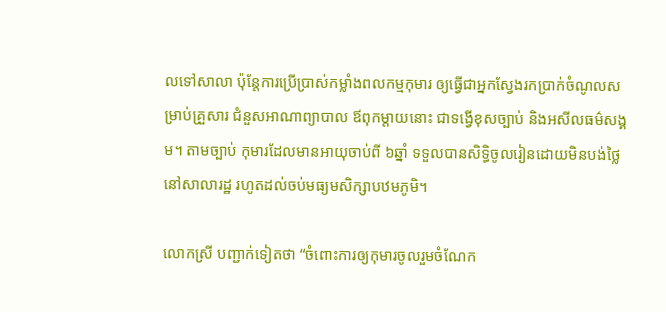លទៅសាលា ប៉ុន្តែការប្រើប្រាស់កម្លាំងពលកម្មកុមារ ឲ្យធ្វើជាអ្នកស្វែងរកប្រាក់ចំណូលសម្រាប់គ្រួសារ ជំនួសអាណាព្យាបាល ឪពុកម្ដាយនោះ ជាទង្វើខុសច្បាប់ និងអសីលធម៌សង្គម។ តាមច្បាប់ កុមារដែលមានអាយុចាប់ពី ៦ឆ្នាំ ទទួលបានសិទ្ធិចូលរៀនដោយមិនបង់ថ្លៃ នៅសាលារដ្ឋ រហូតដល់ចប់មធ្យមសិក្សាបឋមភូមិ។

លោកស្រី បញ្ជាក់ទៀតថា “ចំពោះការឲ្យកុមារចូលរួមចំណែក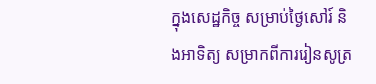ក្នុងសេដ្ឋកិច្ច សម្រាប់ថ្ងៃសៅរ៍ និងអាទិត្យ សម្រាកពីការរៀនសូត្រ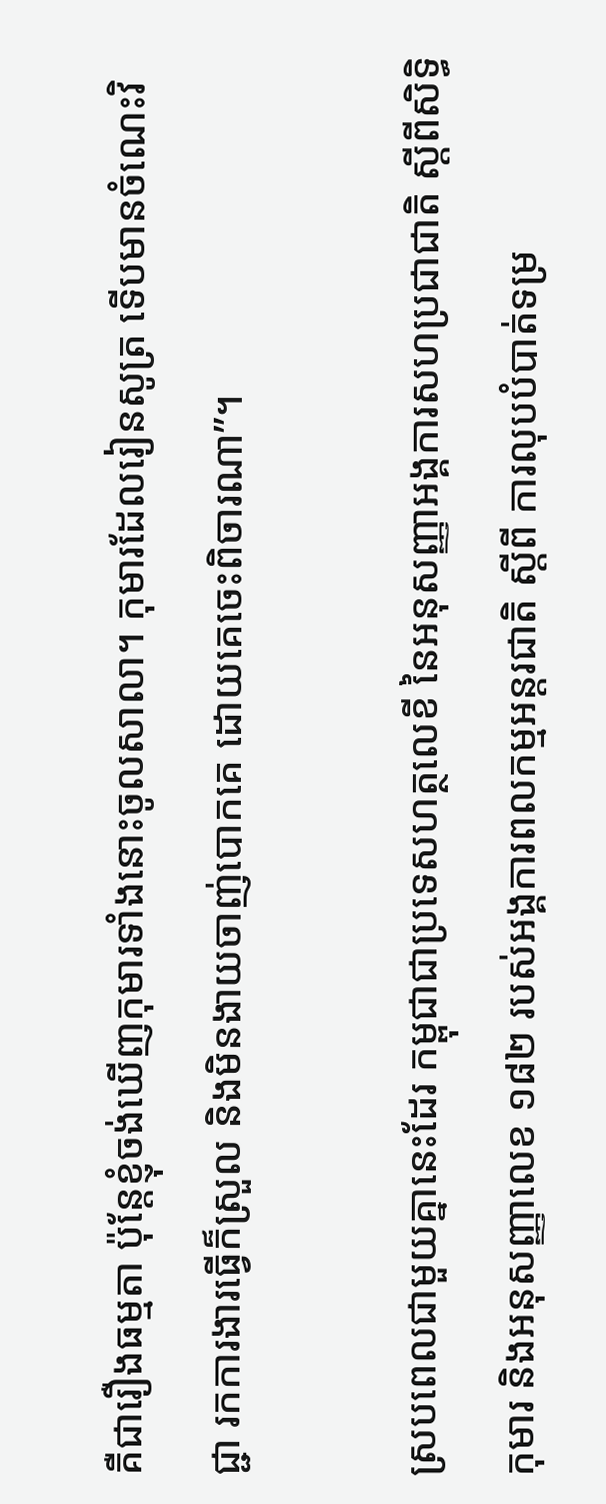គឺជារឿងធម្មតា ប៉ុន្តែខ្ញុំចង់ឃើញកុមារទាំងនោះចូលសាលា។ កុមារដែលរៀនសូត្រ ទើបមានចំណេះវិជ្ជា រកការងារធ្វើក៏ស្រួល និងមិនងាយចាញ់បោកគេ ដោយគេចេះពិចារណា”។

ស្របពេលជាមួយគ្នានេះដែរ កម្ពុជាជាប្រទេសហត្ថលេខី នៃអនុសញ្ញាអង្គការសហប្រជាជាតិ ស្ដីពីសិទ្ធិកុមារ និងអនុសញ្ញាលេខ ១៨២ របស់អង្គការពលកម្មអន្តរជាតិ ស្ដីពី ការលុបបំបាត់ទម្រ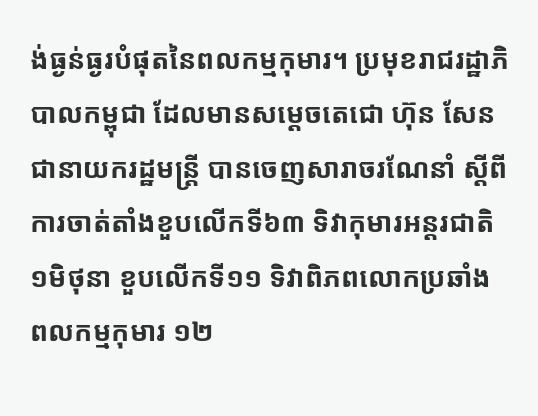ង់ធ្ងន់ធ្ងរបំផុតនៃពលកម្មកុមារ។ ប្រមុខរាជរដ្ឋាភិបាលកម្ពុជា ដែលមានសម្ដេចតេជោ ហ៊ុន សែន ជានាយករដ្ឋមន្ត្រី បានចេញសារាចរណែនាំ ស្ដីពី ការចាត់តាំងខួបលើកទី៦៣ ទិវាកុមារអន្តរជាតិ ១មិថុនា ខួបលើកទី១១ ទិវាពិភពលោកប្រឆាំងពលកម្មកុមារ ១២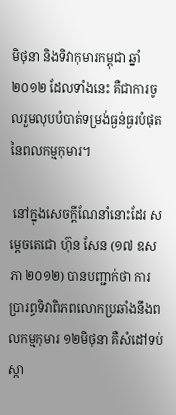មិថុនា និងទិវាកុមារកម្ពុជា ឆ្នាំ២០១២ ដែលទាំងនេះ គឺជាការចូលរួមលុបបំបាត់ទម្រង់ធ្ងន់ធ្ងរបំផុតនៃពលកម្មកុមារ។

 នៅក្នុងសេចក្ដីណែនាំនោះដែរ សម្ដេចតេជោ ហ៊ុន សែន (១៧ ឧសភា ២០១២) បានបញ្ជាក់ថា ការប្រារព្ធទិវាពិភពលោកប្រឆាំងនឹងពលកម្មកុមារ ១២មិថុនា គឺសំដៅទប់ស្កា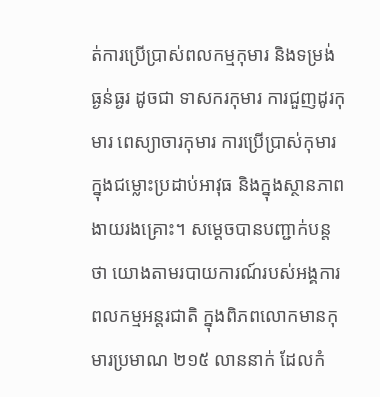ត់ការប្រើប្រាស់ពលកម្មកុមារ និងទម្រង់ធ្ងន់ធ្ងរ ដូចជា ទាសករកុមារ ការជួញដូរកុមារ ពេស្យាចារកុមារ ការប្រើប្រាស់កុមារក្នុងជម្លោះប្រដាប់អាវុធ និងក្នុងស្ថានភាពងាយរងគ្រោះ។ សម្ដេចបានបញ្ជាក់បន្តថា យោងតាមរបាយការណ៍របស់អង្គការពលកម្មអន្តរជាតិ ក្នុងពិភពលោកមានកុមារប្រមាណ ២១៥ លាននាក់ ដែលកំ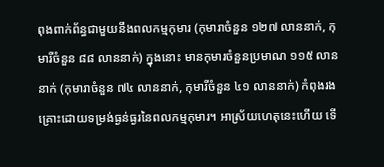ពុងពាក់ព័ន្ធជាមួយនឹងពលកម្មកុមារ (កុមារាចំនួន ១២៧ លាននាក់, កុមារីចំនួន ៨៨ លាននាក់) ក្នុងនោះ មានកុមារចំនួនប្រមាណ ១១៥ លាននាក់ (កុមារាចំនួន ៧៤ លាននាក់, កុមារីចំនួន ៤១ លាននាក់) កំពុងរងគ្រោះដោយទម្រង់ធ្ងន់ធ្ងរនៃពលកម្មកុមារ។ អាស្រ័យហេតុនេះហើយ ទើ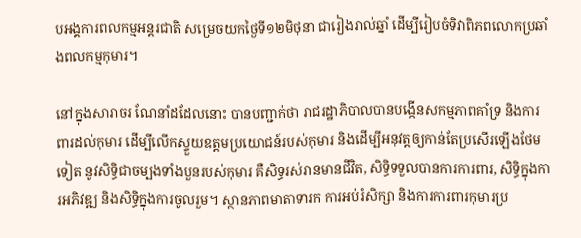បអង្គការពលកម្មអន្តរជាតិ សម្រេចយកថ្ងៃទី១២មិថុនា ជារៀងរាល់ឆ្នាំ ដើម្បីរៀបចំទិវាពិភពលោកប្រឆាំងពលកម្មកុមារ។

នៅក្នុងសារាចរ ណែនាំដដែលនោះ បានបញ្ជាក់ថា រាជរដ្ឋាភិបាលបានបង្កើនសកម្មភាពគាំទ្រ និងការពារដល់កុមារ ដើម្បីលើកស្ទួយឧត្តមប្រយោជន៍របស់កុមារ និងដើម្បីអនុវត្តឲ្យកាន់តែប្រសើរឡើងថែមទៀត នូវសិទ្ធិជាចម្បងទាំងបួនរបស់កុមារ គឺសិទ្ធរស់រានមានជីវិត, សិទ្ធិទទួលបានការការពារ, សិទ្ធិក្នុងការអភិវឌ្ឍ និងសិទ្ធិក្នុងការចូលរួម។ ស្ថានភាពមាតាទារក ការអប់រំសិក្សា និងការការពារកុមារប្រ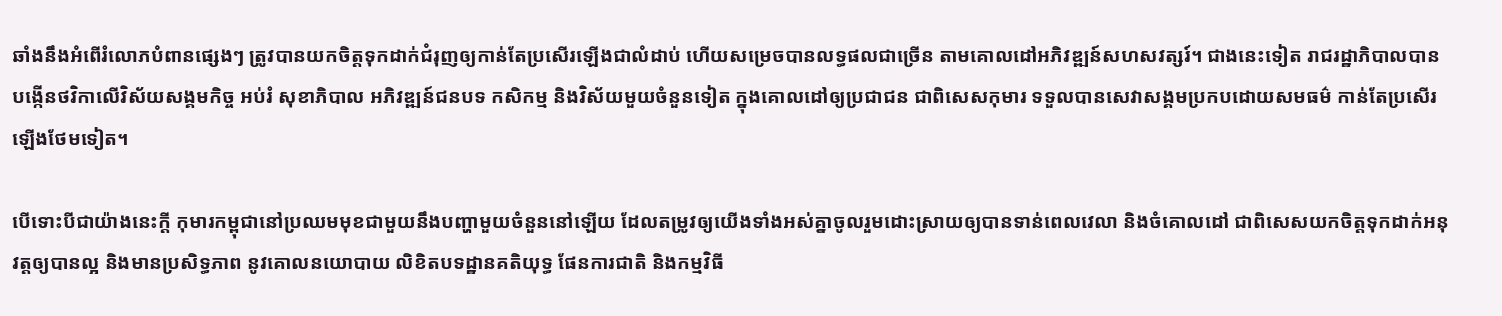ឆាំងនឹងអំពើរំលោភបំពានផ្សេងៗ ត្រូវបានយកចិត្តទុកដាក់ជំរុញឲ្យកាន់តែប្រសើរឡើងជាលំដាប់ ហើយសម្រេចបានលទ្ធផលជាច្រើន តាមគោលដៅអភិវឌ្ឍន៍សហសវត្សរ៍។ ជាងនេះទៀត រាជរដ្ឋាភិបាលបានបង្កើនថវិកាលើវិស័យសង្គមកិច្ច អប់រំ សុខាភិបាល អភិវឌ្ឍន៍ជនបទ កសិកម្ម និងវិស័យមួយចំនួនទៀត ក្នុងគោលដៅឲ្យប្រជាជន ជាពិសេសកុមារ ទទួលបានសេវាសង្គមប្រកបដោយសមធម៌ កាន់តែប្រសើរឡើងថែមទៀត។

បើទោះបីជាយ៉ាងនេះក្ដី កុមារកម្ពុជានៅប្រឈមមុខជាមួយនឹងបញ្ហាមួយចំនួននៅឡើយ ដែលតម្រូវឲ្យយើងទាំងអស់គ្នាចូលរួមដោះស្រាយឲ្យបានទាន់ពេលវេលា និងចំគោលដៅ ជាពិសេសយកចិត្តទុកដាក់អនុវត្តឲ្យបានល្អ និងមានប្រសិទ្ធភាព នូវគោលនយោបាយ លិខិតបទដ្ឋានគតិយុទ្ធ ផែនការជាតិ និងកម្មវិធី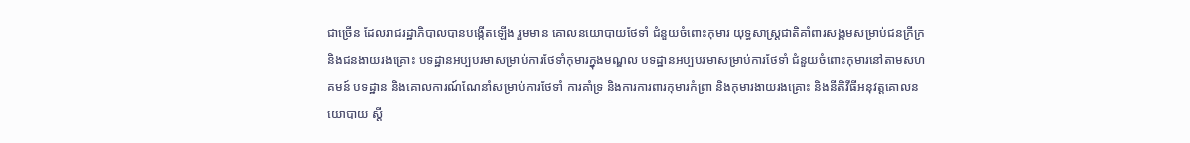ជាច្រើន ដែលរាជរដ្ឋាភិបាលបានបង្កើតឡើង រួមមាន គោលនយោបាយថែទាំ ជំនួយចំពោះកុមារ យុទ្ធសាស្ដ្រជាតិគាំពារសង្គមសម្រាប់ជនក្រីក្រ និងជនងាយរងគ្រោះ បទដ្ឋានអប្បបរមាសម្រាប់ការថែទាំកុមារក្នុងមណ្ឌល បទដ្ឋានអប្បបរមាសម្រាប់ការថែទាំ ជំនួយចំពោះកុមារនៅតាមសហគមន៍ បទដ្ឋាន និងគោលការណ៍ណែនាំសម្រាប់ការថែទាំ ការគាំទ្រ និងការការពារកុមារកំព្រា និងកុមារងាយរងគ្រោះ និងនីតិវីធីអនុវត្តគោលនយោបាយ ស្ដី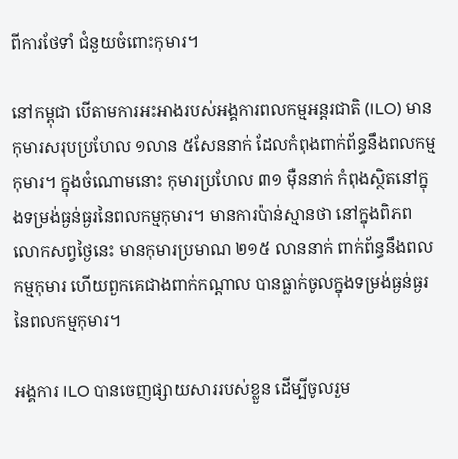ពីការថែទាំ ជំនួយចំពោះកុមារ។

នៅកម្ពុជា បើតាមការអះអាងរបស់អង្គការពលកម្មអន្តរជាតិ (ILO) មានកុមារសរុបប្រហែល ១លាន ៥សែននាក់ ដែលកំពុងពាក់ព័ន្ធនឹងពលកម្មកុមារ។ ក្នុងចំណោមនោះ កុមារប្រហែល ៣១ ម៉ឺននាក់ កំពុងស្ថិតនៅក្នុងទម្រង់ធ្ងន់ធ្ងរនៃពលកម្មកុមារ។ មានការប៉ាន់ស្មានថា នៅក្នុងពិភពលោកសព្វថ្ងៃនេះ មានកុមារប្រមាណ ២១៥ លាននាក់ ពាក់ព័ន្ធនឹងពលកម្មកុមារ ហើយពួកគេជាងពាក់កណ្តាល បានធ្លាក់ចូលក្នុងទម្រង់ធ្ងន់ធ្ងរនៃពលកម្មកុមារ។

អង្គការ ILO បានចេញផ្សាយសាររបស់ខ្លួន ដើម្បីចូលរួម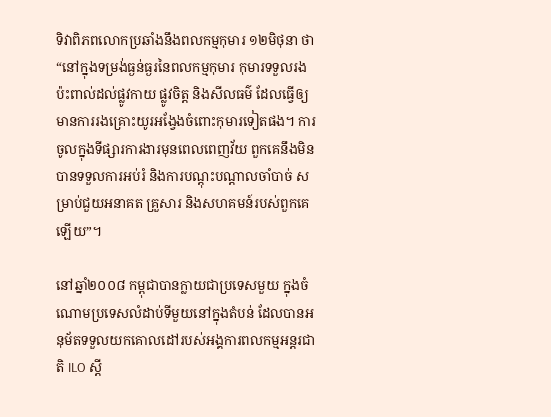ទិវាពិភពលោកប្រឆាំងនឹងពលកម្មកុមារ ១២មិថុនា ថា “នៅក្នុងទម្រង់ធ្ងន់ធ្ងរនៃពលកម្មកុមារ កុមារទទួលរងប៉ះពាល់ដល់ផ្លូវកាយ ផ្លូវចិត្ត និងសីលធម៌ ដែលធ្វើឲ្យមានការរងគ្រោះយូរអង្វែងចំពោះកុមារទៀតផង។ ការចូលក្នុងទីផ្សារការងារមុនពេលពេញវ័យ ពួកគេនឹងមិនបានទទួលការអប់រំ និងការបណ្តុះបណ្តាលចាំបាច់ សម្រាប់ជួយអនាគត គ្រួសារ និងសហគមន៍របស់ពួកគេឡើយ”។

នៅឆ្នាំ២០០៨ កម្ពុជាបានក្លាយជាប្រទេសមួយ ក្នុងចំណោមប្រទេសលំដាប់ទីមួយនៅក្នុងតំបន់ ដែលបានអនុម័តទទួលយកគោលដៅរបស់អង្គការពលកម្មអន្តរជាតិ ILO ស្តី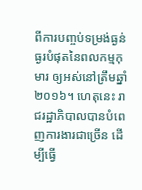ពីការបញ្ចប់ទម្រង់ធ្ងន់ធ្ងរបំផុតនៃពលកម្មកុមារ ឲ្យអស់នៅត្រឹមឆ្នាំ២០១៦។ ហេតុនេះ រាជរដ្ឋាភិបាលបានបំពេញការងារជាច្រើន ដើម្បីធ្វើ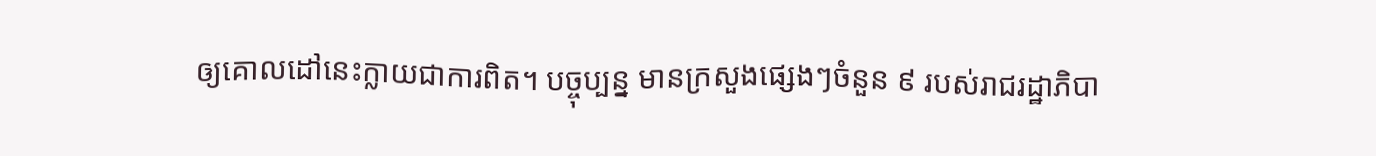ឲ្យគោលដៅនេះក្លាយជាការពិត។ បច្ចុប្បន្ន មានក្រសួងផ្សេងៗចំនួន ៩ របស់រាជរដ្ឋាភិបា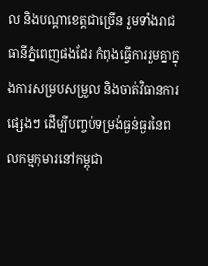ល និងបណ្តាខេត្តជាច្រើន រួមទាំងរាជធានីភ្នំពេញផងដែរ កំពុងធ្វើការរួមគ្នាក្នុងការសម្របសម្រួល និងចាត់វិធានការផ្សេងៗ ដើម្បីបញ្ចប់ទម្រង់ធ្ងន់ធ្ងរនៃពលកម្មកុមារនៅកម្ពុជា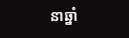នាឆ្នាំ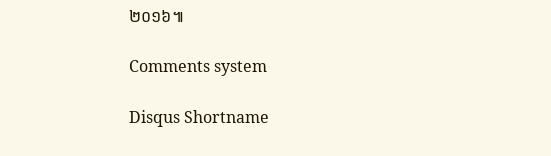២០១៦៕

Comments system

Disqus Shortname